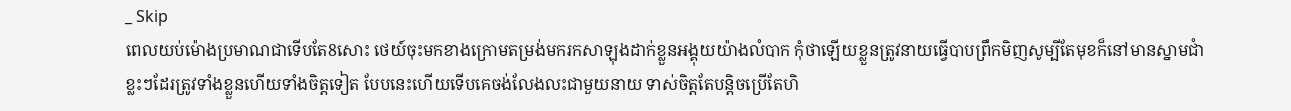_ Skip
ពេលយប់ម៉ោងប្រមាណជាទើបតែ8សោះ ថេយ៍ចុះមកខាងក្រោមតម្រង់មករកសាឡុងដាក់ខ្លួនអង្គុយយ៉ាងលំបាក កុំថាឡើយខ្លួនត្រូវនាយធ្វើបាបព្រឹកមិញសូម្បីតែមុខក៏នៅមានស្នាមជាំខ្លះៗដែរត្រូវទាំងខ្លួនហើយទាំងចិត្តទៀត បែបនេះហើយទើបគេចង់លែងលះជាមួយនាយ ទាស់ចិត្តតែបន្តិចប្រើតែហិ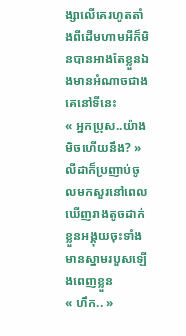ង្សាលើគេរហូតតាំងពីដើមហាមអីក៏មិនបានអាងតែខ្លួនឯងមានអំណាចជាងគេនៅទីនេះ
« អ្នកប្រុស..យ៉ាងមិចហើយនឹង? » លីដាក៏ប្រញាប់ចូលមកសួរនៅពេល ឃើញរាងតូចដាក់ខ្លួនអង្គុយចុះទាំងមានស្នាមរបួសឡើងពេញខ្លួន
« ហឹក.. »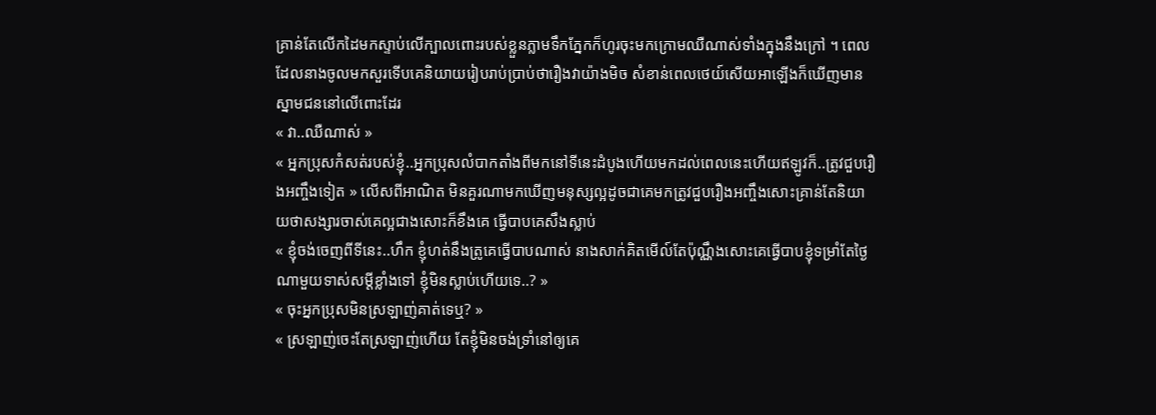គ្រាន់តែលើកដៃមកស្ទាប់លើក្បាលពោះរបស់ខ្លួនភ្លាមទឹកភ្នែកក៏ហូរចុះមកក្រោមឈឺណាស់ទាំងក្នុងនឹងក្រៅ ។ ពេលដែលនាងចូលមកសួរទើបគេនិយាយរៀបរាប់ប្រាប់ថារឿងវាយ៉ាងមិច សំខាន់ពេលថេយ៍សើយអាឡើងក៏ឃើញមានស្នាមជននៅលើពោះដែរ
« វា..ឈឺណាស់ »
« អ្នកប្រុសកំសត់របស់ខ្ញុំ..អ្នកប្រុសលំបាកតាំងពីមកនៅទីនេះដំបូងហើយមកដល់ពេលនេះហើយឥឡូវក៏..ត្រូវជួបរឿងអញ្ចឹងទៀត » លើសពីអាណិត មិនគួរណាមកឃើញមនុស្សល្អដូចជាគេមកត្រូវជួបរឿងអញ្ចឹងសោះគ្រាន់តែនិយាយថាសង្សារចាស់គេល្អជាងសោះក៏ខឹងគេ ធ្វើបាបគេសឹងស្លាប់
« ខ្ញុំចង់ចេញពីទីនេះ..ហឹក ខ្ញុំហត់នឹងត្រូគេធ្វើបាបណាស់ នាងសាក់គិតមើល៍តែប៉ុណ្ណឹងសោះគេធ្វើបាបខ្ញុំទម្រាំតែថ្ងៃណាមួយទាស់សម្តីខ្លាំងទៅ ខ្ញុំមិនស្លាប់ហើយទេ..? »
« ចុះអ្នកប្រុសមិនស្រឡាញ់គាត់ទេឬ? »
« ស្រឡាញ់ចេះតែស្រឡាញ់ហើយ តែខ្ញុំមិនចង់ទ្រាំនៅឲ្យគេ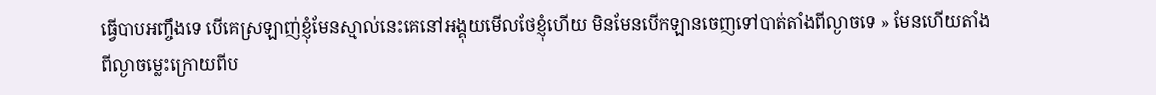ធ្វើបាបអញ្ចឹងទេ បើគេស្រឡាញ់ខ្ញុំមែនស្មាល់នេះគេនៅអង្គុយមើលថែខ្ញុំហើយ មិនមែនបើកឡានចេញទៅបាត់តាំងពីល្ងាចទេ » មែនហើយតាំងពីល្ងាចម្លេះក្រោយពីប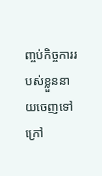ញ្ចប់កិច្ចការរបស់ខ្លួននាយចេញទៅក្រៅ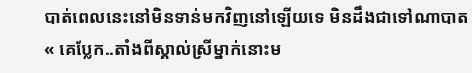បាត់ពេលនេះនៅមិនទាន់មកវិញនៅឡើយទេ មិនដឹងជាទៅណាបាត
« គេប្លែក..តាំងពីស្គាល់ស្រីម្នាក់នោះម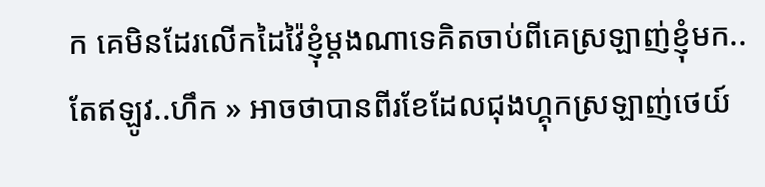ក គេមិនដែរលើកដៃវ៉ៃខ្ញុំម្តងណាទេគិតចាប់ពីគេស្រឡាញ់ខ្ញុំមក..តែឥឡូវ..ហឹក » អាចថាបានពីរខែដែលជុងហ្គុកស្រឡាញ់ថេយ៍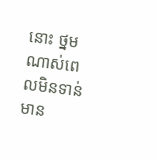នោះ ថ្នមណាស់ពេលមិនទាន់មាន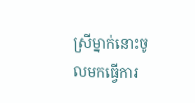ស្រីម្នាក់នោះចូលមកធ្វើការ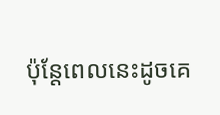ប៉ុន្តែពេលនេះដូចគេ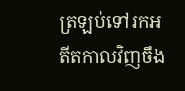ត្រឡប់ទៅរកអតីតកាលវិញចឹង